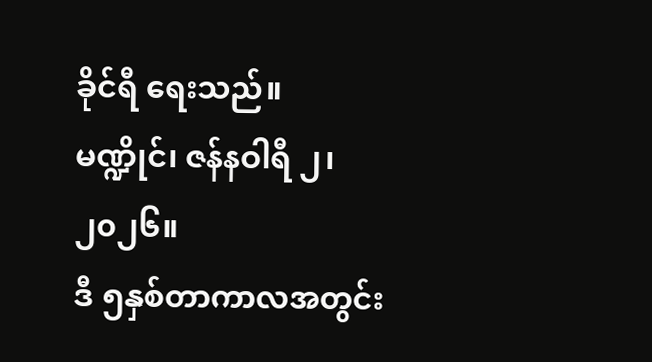ခိုင်ရီ ရေးသည်။
မဏ္ဍိုင်၊ ဇန်နဝါရီ ၂၊ ၂၀၂၆။
ဒီ ၅နှစ်တာကာလအတွင်း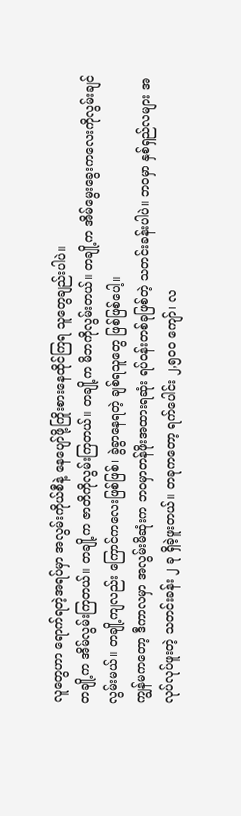လူတွေဟာ ရောက်ရတဲ့အရပ်မှာ အလွမ်းကိုယ်စီနဲ့ နေပျော်ဖို့ကြိုးစားနေထိုင်ကြရ သူတွေချည်းပါပဲ။
တချို့က အိမ်လွမ်းကြတယ်။ တချို့က ဇာတိကိုလွမ်းကြတယ်။ တချို့က မိဘကိုလွမ်းတယ်။ တချို့က အိမ်မွေးခွေးကလေးကိုလွမ်းချင်လွမ်းမယ်။ တချို့ကျလည်း ကြောင်ကလေးဖြစ်ဖြစ်၊ ခွဲခွာနေရတဲ့ ချစ်ရသူတွေ ဖြစ်ဖြစ်ပေါ့။
ကျွန်မကတော့ ဒီကာလမှာ အလွမ်းမိဆုံးက ဘဝမှာတန်ဖိုးအထားရဆုံး ရပ်ဝန်းတစ်ခုဖြစ်တဲ့ သတင်းခန်းပါပဲ။ ဘဝမှာ နှစ်ရှည်လများ အလုပ်လုပ်ဖူးတဲ့ သတင်းခန်း ၂ ခု ရှိခဲ့ဖူးတယ်။ တခုကတော့ ရက်ပေါင်း ၂,၅၀၀ ကျော်၊ လ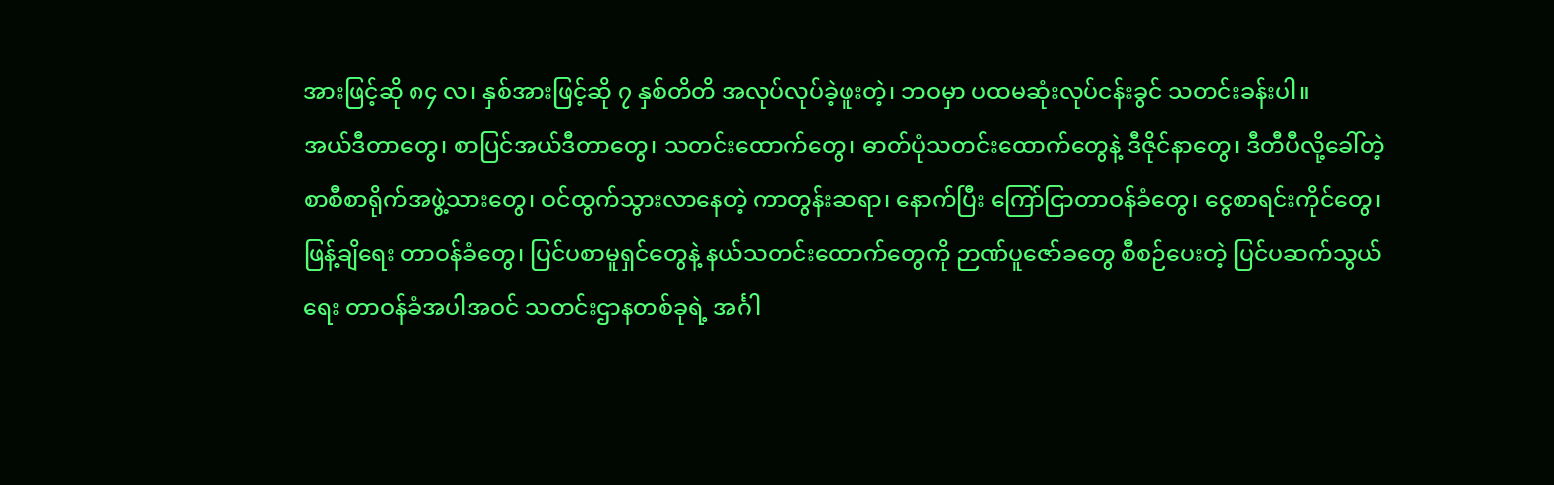အားဖြင့်ဆို ၈၄ လ၊ နှစ်အားဖြင့်ဆို ၇ နှစ်တိတိ အလုပ်လုပ်ခဲ့ဖူးတဲ့၊ ဘဝမှာ ပထမဆုံးလုပ်ငန်းခွင် သတင်းခန်းပါ။
အယ်ဒီတာတွေ၊ စာပြင်အယ်ဒီတာတွေ၊ သတင်းထောက်တွေ၊ ဓာတ်ပုံသတင်းထောက်တွေနဲ့ ဒီဇိုင်နာတွေ၊ ဒီတီပီလို့ခေါ်တဲ့ စာစီစာရိုက်အဖွဲ့သားတွေ၊ ဝင်ထွက်သွားလာနေတဲ့ ကာတွန်းဆရာ၊ နောက်ပြီး ကြော်ငြာတာဝန်ခံတွေ၊ ငွေစာရင်းကိုင်တွေ၊ ဖြန့်ချိရေး တာဝန်ခံတွေ၊ ပြင်ပစာမူရှင်တွေနဲ့ နယ်သတင်းထောက်တွေကို ဉာဏ်ပူဇော်ခတွေ စီစဉ်ပေးတဲ့ ပြင်ပဆက်သွယ်ရေး တာဝန်ခံအပါအဝင် သတင်းဌာနတစ်ခုရဲ့ အင်္ဂါ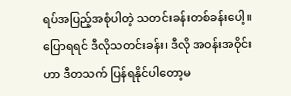ရပ်အပြည့်အစုံပါတဲ့ သတင်းခန်းတစ်ခန်းပေါ့။
ပြောရရင် ဒီလိုသတင်းခန်း၊ ဒီလို အဝန်းအဝိုင်းဟာ ဒီတသက် ပြန်ရနိုင်ပါတော့မ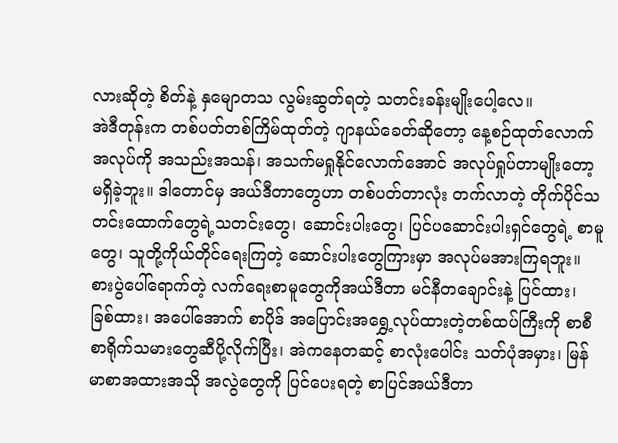လားဆိုတဲ့ စိတ်နဲ့ နှမျောတသ လွမ်းဆွတ်ရတဲ့ သတင်းခန်းမျိုးပေါ့လေ။
အဲဒီတုန်းက တစ်ပတ်တစ်ကြိမ်ထုတ်တဲ့ ဂျာနယ်ခေတ်ဆိုတော့ နေ့စဉ်ထုတ်လောက် အလုပ်ကို အသည်းအသန်၊ အသက်မရှုနိုင်လောက်အောင် အလုပ်ရှုပ်တာမျိုးတော့ မရှိခဲ့ဘူး။ ဒါတောင်မှ အယ်ဒီတာတွေဟာ တစ်ပတ်တာလုံး တက်လာတဲ့ တိုက်ပိုင်သတင်းထောက်တွေရဲ့သတင်းတွေ၊ ဆောင်းပါးတွေ၊ ပြင်ပဆောင်းပါးရှင်တွေရဲ့ စာမူတွေ၊ သူတို့ကိုယ်တိုင်ရေးကြတဲ့ ဆောင်းပါးတွေကြားမှာ အလုပ်မအားကြရဘူး။
စားပွဲပေါ်ရောက်တဲ့ လက်ရေးစာမူတွေကိုအယ်ဒီတာ မင်နီတချောင်းနဲ့ ပြင်ထား၊ ခြစ်ထား၊ အပေါ်အောက် စာပိုဒ် အပြောင်းအရွှေ့လုပ်ထားတဲ့တစ်ထပ်ကြီးကို စာစီစာရိုက်သမားတွေဆီပို့လိုက်ပြီး၊ အဲကနေတဆင့် စာလုံးပေါင်း သတ်ပုံအမှား၊ မြန်မာစာအထားအသို အလွဲတွေကို ပြင်ပေးရတဲ့ စာပြင်အယ်ဒီတာ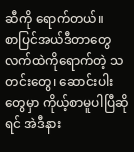ဆီကို ရောက်တယ်။
စာပြင်အယ်ဒီတာတွေလက်ထဲကိုရောက်တဲ့ သတင်းတွေ၊ ဆောင်းပါးတွေမှာ ကိုယ့်စာမူပါပြီဆိုရင် အဲဒီနား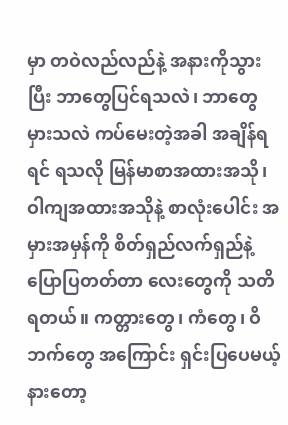မှာ တဝဲလည်လည်နဲ့ အနားကိုသွားပြီး ဘာတွေပြင်ရသလဲ၊ ဘာတွေမှားသလဲ ကပ်မေးတဲ့အခါ အချိန်ရရင် ရသလို မြန်မာစာအထားအသို၊ ဝါကျအထားအသိုနဲ့ စာလုံးပေါင်း အမှားအမှန်ကို စိတ်ရှည်လက်ရှည်နဲ့ ပြောပြတတ်တာ လေးတွေကို သတိရတယ်။ ကတ္တားတွေ၊ ကံတွေ၊ ဝိဘက်တွေ အကြောင်း ရှင်းပြပေမယ့် နားတော့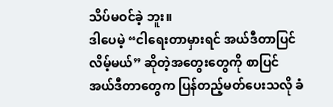သိပ်မဝင်ခဲ့ ဘူး။
ဒါပေမဲ့ “ငါရေးတာမှားရင် အယ်ဒီတာပြင်လိမ့်မယ်” ဆိုတဲ့အတွေးတွေကို စာပြင်အယ်ဒီတာတွေက ပြန်တည့်မတ်ပေးသလို ခံ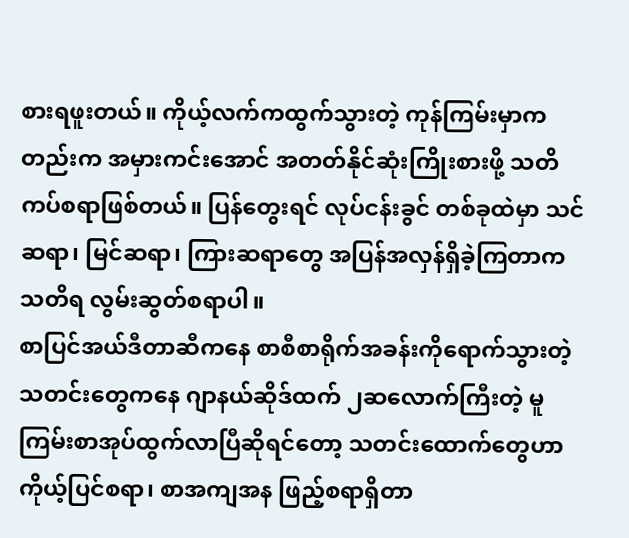စားရဖူးတယ်။ ကိုယ့်လက်ကထွက်သွားတဲ့ ကုန်ကြမ်းမှာကတည်းက အမှားကင်းအောင် အတတ်နိုင်ဆုံးကြိုးစားဖို့ သတိကပ်စရာဖြစ်တယ်။ ပြန်တွေးရင် လုပ်ငန်းခွင် တစ်ခုထဲမှာ သင်ဆရာ၊ မြင်ဆရာ၊ ကြားဆရာတွေ အပြန်အလှန်ရှိခဲ့ကြတာက သတိရ လွမ်းဆွတ်စရာပါ။
စာပြင်အယ်ဒီတာဆီကနေ စာစီစာရိုက်အခန်းကိုရောက်သွားတဲ့ သတင်းတွေကနေ ဂျာနယ်ဆိုဒ်ထက် ၂ဆလောက်ကြီးတဲ့ မူကြမ်းစာအုပ်ထွက်လာပြီဆိုရင်တော့ သတင်းထောက်တွေဟာ ကိုယ့်ပြင်စရာ၊ စာအကျအန ဖြည့်စရာရှိတာ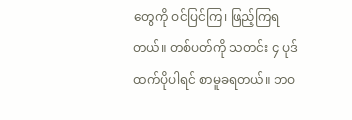တွေကို ဝင်ပြင်ကြ၊ ဖြည့်ကြရတယ်။ တစ်ပတ်ကို သတင်း ၄ ပုဒ်ထက်ပိုပါရင် စာမူခရတယ်။ ဘဝ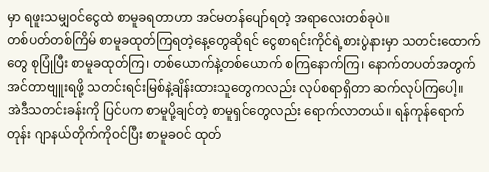မှာ ရဖူးသမျှဝင်ငွေထဲ စာမူခရတာဟာ အင်မတန်ပျော်ရတဲ့ အရာလေးတစ်ခုပဲ။
တစ်ပတ်တစ်ကြိမ် စာမူခထုတ်ကြရတဲ့နေ့တွေဆိုရင် ငွေစာရင်းကိုင်ရဲ့စားပွဲနားမှာ သတင်းထောက်တွေ စုပြုံပြီး စာမူခထုတ်ကြ၊ တစ်ယောက်နဲ့တစ်ယောက် စကြနောက်ကြ၊ နောက်တပတ်အတွက် အင်တာဗျူးရဖို့ သတင်းရင်းမြစ်နဲ့ချိန်းထားသူတွေကလည်း လုပ်စရာရှိတာ ဆက်လုပ်ကြပေါ့။
အဲဒီသတင်းခန်းကို ပြင်ပက စာမူပို့ချင်တဲ့ စာမူရှင်တွေလည်း ရောက်လာတယ်။ ရန်ကုန်ရောက်တုန်း ဂျာနယ်တိုက်ကိုဝင်ပြီး စာမူခဝင် ထုတ်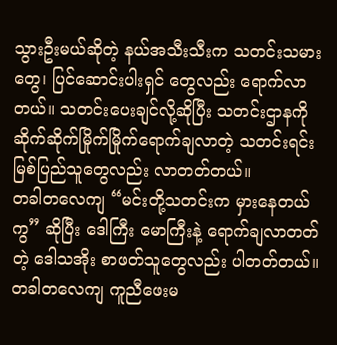သွားဦးမယ်ဆိုတဲ့ နယ်အသီးသီးက သတင်းသမားတွေ၊ ပြင်ဆောင်းပါးရှင် တွေလည်း ရောက်လာတယ်။ သတင်းပေးချင်လို့ဆိုပြီး သတင်းဌာနကို ဆိုက်ဆိုက်မြိုက်မြိုက်ရောက်ချလာတဲ့ သတင်းရင်းမြစ်ပြည်သူတွေလည်း လာတတ်တယ်။
တခါတလေကျ “မင်းတို့သတင်းက မှားနေတယ်ကွ” ဆိုပြီး ဒေါကြီး မောကြီးနဲ့ ရောက်ချလာတတ်တဲ့ ဒေါသအိုး စာဖတ်သူတွေလည်း ပါတတ်တယ်။ တခါတလေကျ ကူညီဖေးမ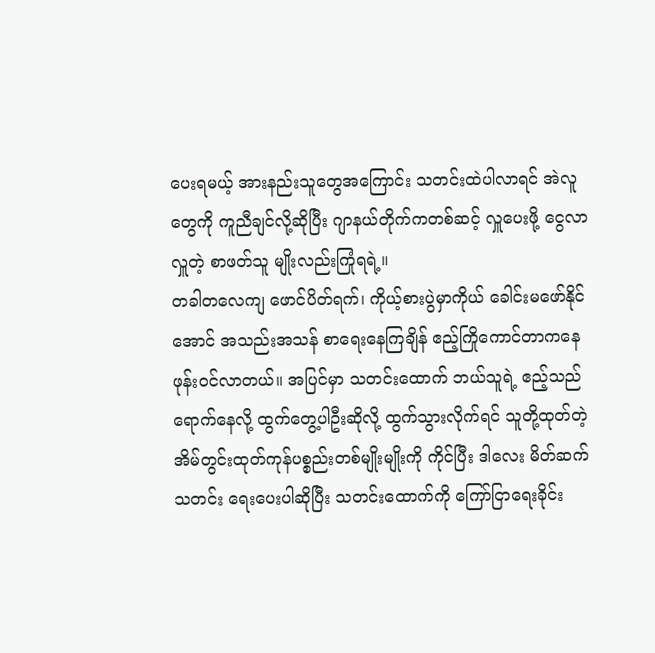ပေးရမယ့် အားနည်းသူတွေအကြောင်း သတင်းထဲပါလာရင် အဲလူတွေကို ကူညီချင်လို့ဆိုပြီး ဂျာနယ်တိုက်ကတစ်ဆင့် လှူပေးဖို့ ငွေလာလှူတဲ့ စာဖတ်သူ မျိုးလည်းကြုံရရဲ့။
တခါတလေကျ ဖောင်ပိတ်ရက်၊ ကိုယ့်စားပွဲမှာကိုယ် ခေါင်းမဖော်နိုင်အောင် အသည်းအသန် စာရေးနေကြချိန် ဧည့်ကြိုကောင်တာကနေ ဖုန်းဝင်လာတယ်။ အပြင်မှာ သတင်းထောက် ဘယ်သူရဲ့ ဧည့်သည်ရောက်နေလို့ ထွက်တွေ့ပါဦးဆိုလို့ ထွက်သွားလိုက်ရင် သူတို့ထုတ်တဲ့ အိမ်တွင်းထုတ်ကုန်ပစ္စည်းတစ်မျိုးမျိုးကို ကိုင်ပြီး ဒါလေး မိတ်ဆက်သတင်း ရေးပေးပါဆိုပြီး သတင်းထောက်ကို ကြော်ငြာရေးခိုင်း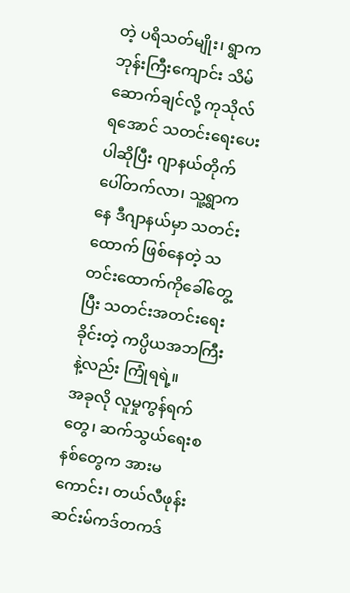တဲ့ ပရိသတ်မျိုး၊ ရွာက ဘုန်းကြီးကျောင်း သိမ်ဆောက်ချင်လို့ ကုသိုလ်ရအောင် သတင်းရေးပေးပါဆိုပြီး ဂျာနယ်တိုက်ပေါ်တက်လာ၊ သူ့ရွာကနေ ဒီဂျာနယ်မှာ သတင်းထောက် ဖြစ်နေတဲ့ သတင်းထောက်ကိုခေါ်တွေ့ပြီး သတင်းအတင်းရေးခိုင်းတဲ့ ကပ္ပိယအဘကြီးနဲ့လည်း ကြုံရရဲ့။
အခုလို လူမှုကွန်ရက်တွေ၊ ဆက်သွယ်ရေးစနစ်တွေက အားမကောင်း၊ တယ်လီဖုန်းဆင်းမ်ကဒ်တကဒ်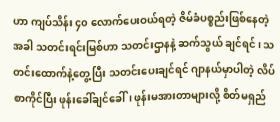ဟာ ကျပ်သိန်း ၄၀ လောက်ပေးဝယ်ရတဲ့ ဇိမ်ခံပစ္စည်းဖြစ်နေတဲ့အခါ သတင်းရင်းမြစ်ဟာ သတင်းဌာနနဲ့ ဆက်သွယ် ချင်ရင်၊ သတင်းထောက်နဲ့တွေ့ပြီး သတင်းပေးချင်ရင် ဂျာနယ်မှာပါတဲ့ လိပ်စာကိုင်ပြီး ဖုန်းခေါ်ချင်ခေါ်၊ ဖုန်းမအားတာများလို့ စိတ်မရှည်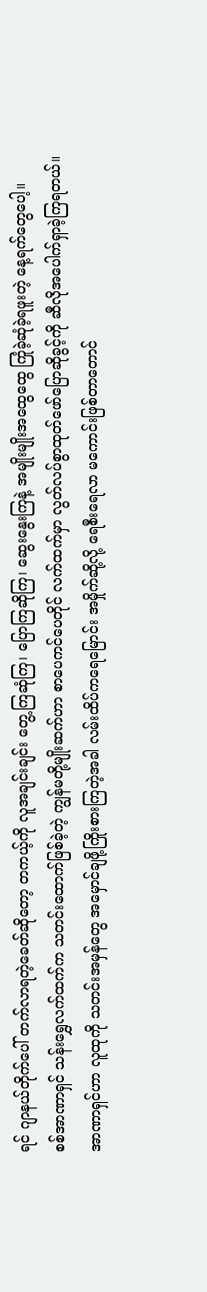ရင် ဂျာနယ်တိုက်ပေါ် တက်လာရတဲ့ခေတ်ဆိုတော့ တကယ့်ကို လူအချင်းချင်း တွေ့ကြဆုံကြ၊ ပြောကြဆိုကြ၊ ဆွေးနွေးကြနဲ့ အမျိုးမျိုးအထွေထွေ ကြုံခဲ့ဆုံခဲ့ရဖူးတဲ့ နေ့ရက်တွေပေါ့။
စစ်အာဏာရှင် သန်းရွှေလက်ထက်က သတင်းထောက်ဖြစ်ခဲ့တဲ့ ကျွန်မတို့မျိုးဆက်ဟာ စာပေကင်ပေတိုင် လက်ထက်မှာ လွတ်လပ်စွာထုတ်ဖော်ပြောဆိုခွင့်ကို ဆီလိုအပေါက်ရှာခဲ့ကြရတယ်။ အာဏာရှင်ဟာ လူထုကို သတင်းအမှန်တွေ အမှောင်ချဖို့ကြိုးစားကြတဲ့အခါ လမ်းထိပ်ကရေမြောင်း အမှိုက်ဆို့လို့ ရေစီးရေလာ မကောင်းဖြစ်တာတောင်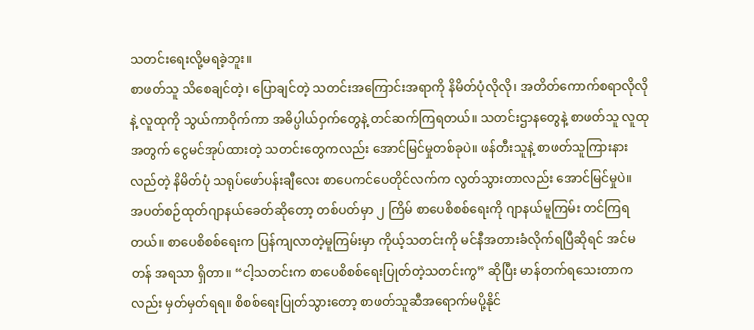သတင်းရေးလို့မရခဲ့ဘူး။
စာဖတ်သူ သိစေချင်တဲ့၊ ပြောချင်တဲ့ သတင်းအကြောင်းအရာကို နိမိတ်ပုံလိုလို၊ အတိတ်ကောက်စရာလိုလိုနဲ့ လူထုကို သွယ်ကာဝိုက်ကာ အဓိပ္ပါယ်ဝှက်တွေနဲ့ တင်ဆက်ကြရတယ်။ သတင်းဌာနတွေနဲ့ စာဖတ်သူ လူထု အတွက် ငွေမင်အုပ်ထားတဲ့ သတင်းတွေကလည်း အောင်မြင်မှုတစ်ခုပဲ။ ဖန်တီးသူနဲ့ စာဖတ်သူကြားနားလည်တဲ့ နိမိတ်ပုံ သရုပ်ဖော်ပန်းချီလေး စာပေကင်ပေတိုင်လက်က လွတ်သွားတာလည်း အောင်မြင်မှုပဲ။
အပတ်စဉ်ထုတ်ဂျာနယ်ခေတ်ဆိုတော့ တစ်ပတ်မှာ ၂ ကြိမ် စာပေစိစစ်ရေးကို ဂျာနယ်မူကြမ်း တင်ကြရတယ်။ စာပေစိစစ်ရေးက ပြန်ကျလာတဲ့မူကြမ်းမှာ ကိုယ့်သတင်းကို မင်နီအတားခံလိုက်ရပြီဆိုရင် အင်မတန် အရသာ ရှိတာ။ “ငါ့သတင်းက စာပေစိစစ်ရေးပြုတ်တဲ့သတင်းကွ” ဆိုပြီး မာန်တက်ရသေးတာကလည်း မှတ်မှတ်ရရ။ စိစစ်ရေးပြုတ်သွားတော့ စာဖတ်သူဆီအရောက်မပို့နိုင်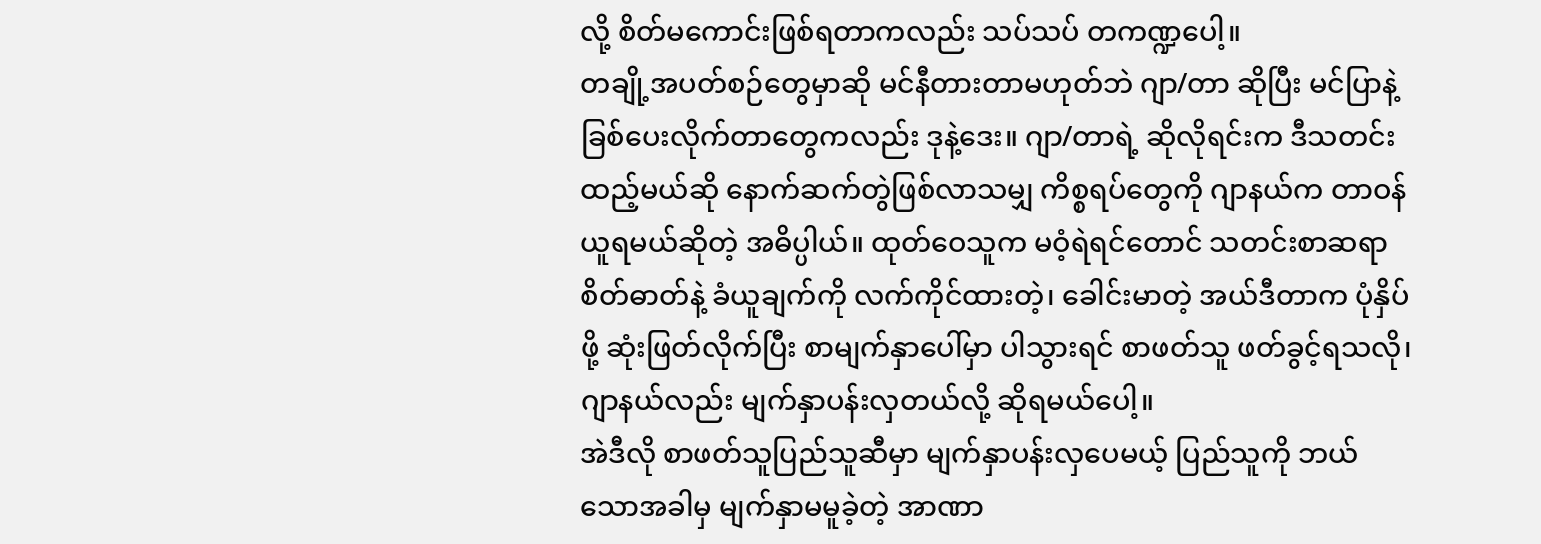လို့ စိတ်မကောင်းဖြစ်ရတာကလည်း သပ်သပ် တကဏ္ဍပေါ့။
တချို့အပတ်စဉ်တွေမှာဆို မင်နီတားတာမဟုတ်ဘဲ ဂျာ/တာ ဆိုပြီး မင်ပြာနဲ့ ခြစ်ပေးလိုက်တာတွေကလည်း ဒုနဲ့ဒေး။ ဂျာ/တာရဲ့ ဆိုလိုရင်းက ဒီသတင်းထည့်မယ်ဆို နောက်ဆက်တွဲဖြစ်လာသမျှ ကိစ္စရပ်တွေကို ဂျာနယ်က တာဝန်ယူရမယ်ဆိုတဲ့ အဓိပ္ပါယ်။ ထုတ်ဝေသူက မဝံ့ရဲရင်တောင် သတင်းစာဆရာစိတ်ဓာတ်နဲ့ ခံယူချက်ကို လက်ကိုင်ထားတဲ့၊ ခေါင်းမာတဲ့ အယ်ဒီတာက ပုံနှိပ်ဖို့ ဆုံးဖြတ်လိုက်ပြီး စာမျက်နှာပေါ်မှာ ပါသွားရင် စာဖတ်သူ ဖတ်ခွင့်ရသလို၊ ဂျာနယ်လည်း မျက်နှာပန်းလှတယ်လို့ ဆိုရမယ်ပေါ့။
အဲဒီလို စာဖတ်သူပြည်သူဆီမှာ မျက်နှာပန်းလှပေမယ့် ပြည်သူကို ဘယ်သောအခါမှ မျက်နှာမမူခဲ့တဲ့ အာဏာ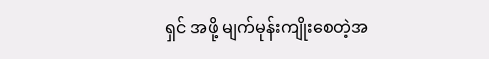ရှင် အဖို့ မျက်မုန်းကျိုးစေတဲ့အ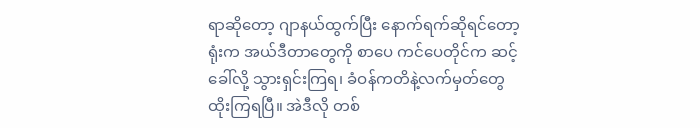ရာဆိုတော့ ဂျာနယ်ထွက်ပြီး နောက်ရက်ဆိုရင်တော့ ရုံးက အယ်ဒီတာတွေကို စာပေ ကင်ပေတိုင်က ဆင့်ခေါ်လို့ သွားရှင်းကြရ၊ ခံဝန်ကတိနဲ့လက်မှတ်တွေထိုးကြရပြီ။ အဲဒီလို တစ်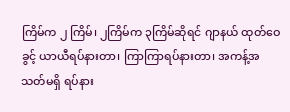ကြိမ်က ၂ ကြိမ်၊ ၂ကြိမ်က ၃ကြိမ်ဆိုရင် ဂျာနယ် ထုတ်ဝေခွင့် ယာယီရပ်နားတာ၊ ကြာကြာရပ်နားတာ၊ အကန့်အသတ်မရှိ ရပ်နား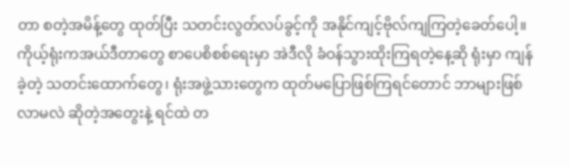တာ စတဲ့အမိန့်တွေ ထုတ်ပြီး သတင်းလွတ်လပ်ခွင့်ကို အနိုင်ကျင့်ဗိုလ်ကျကြတဲ့ခေတ်ပေါ့။
ကိုယ့်ရုံးကအယ်ဒီတာတွေ စာပေစိစစ်ရေးမှာ အဲဒီလို ခံဝန်သွားထိုးကြရတဲ့နေ့ဆို ရုံးမှာ ကျန်ခဲ့တဲ့ သတင်းထောက်တွေ၊ ရုံးအဖွဲ့သားတွေက ထုတ်မပြောဖြစ်ကြရင်တောင် ဘာများဖြစ်လာမလဲ ဆိုတဲ့အတွေးနဲ့ ရင်ထဲ တ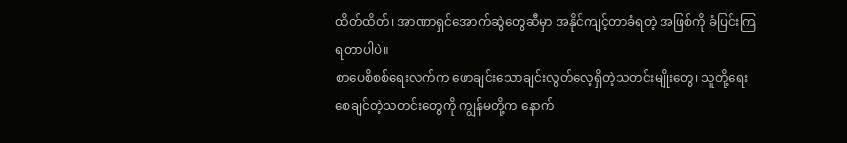ထိတ်ထိတ်၊ အာဏာရှင်အောက်ဆွဲတွေဆီမှာ အနိုင်ကျင့်တာခံရတဲ့ အဖြစ်ကို ခံပြင်းကြရတာပါပဲ။
စာပေစိစစ်ရေးလက်က ဖောချင်းသောချင်းလွတ်လေ့ရှိတဲ့သတင်းမျိုးတွေ၊ သူတို့ရေးစေချင်တဲ့သတင်းတွေကို ကျွန်မတို့က နောက်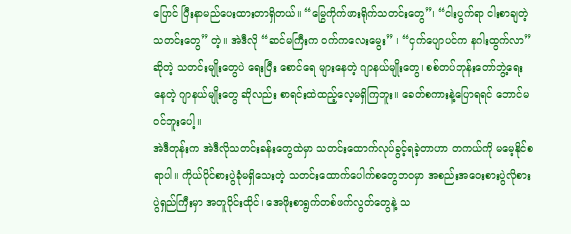ပြောင် ပြီးနာမည်ပေးထားတာရှိတယ်။ “မြွေကိုက်ဖားရိုက်သတင်းတွေ”၊ “ငါးပွက်ရာ ငါးစာချတဲ့သတင်းတွေ” တဲ့။ အဲဒီလို “ဆင်မကြီးက ဝက်ကလေးမွေး” ၊ “ငှက်ပျောပင်က နဂါးထွက်လာ” ဆိုတဲ့ သတင်းမျိုးတွေပဲ ရေးပြီး စောင်ရေ များနေတဲ့ ဂျာနယ်မျိုးတွေ၊ စစ်တပ်ဘုန်းတော်ဘွဲ့ရေးနေတဲ့ ဂျာနယ်မျိုးတွေ ဆိုလည်း စာရင်းထဲထည့်လေ့မရှိကြဘူး။ ခေတ်စကားနဲ့ပြောရရင် ဘောင်မဝင်ဘူးပေါ့။
အဲဒီတုန်းက အဲဒီလိုသတင်းခန်းတွေထဲမှာ သတင်းထောက်လုပ်ခွင့်ရခဲ့တာဟာ တကယ်ကို မမေ့နိုင်စရာပါ။ ကိုယ်ပိုင်စားပွဲခုံမရှိသေးတဲ့ သတင်းထောက်ပေါက်စတွေဘဝမှာ အစည်းအဝေးစားပွဲလိုစားပွဲရှည်ကြီးမှာ အတူဝိုင်းထိုင်၊ အေဖိုးစာရွက်တစ်ဖက်လွတ်တွေနဲ့ သ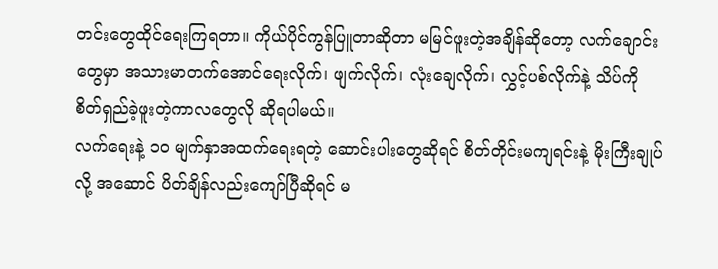တင်းတွေထိုင်ရေးကြရတာ။ ကိုယ်ပိုင်ကွန်ပြူတာဆိုတာ မမြင်ဖူးတဲ့အချိန်ဆိုတော့ လက်ချောင်းတွေမှာ အသားမာတက်အောင်ရေးလိုက်၊ ဖျက်လိုက်၊ လုံးချေလိုက်၊ လွှင့်ပစ်လိုက်နဲ့ သိပ်ကို စိတ်ရှည်ခဲ့ဖူးတဲ့ကာလတွေလို ဆိုရပါမယ်။
လက်ရေးနဲ့ ၁၀ မျက်နှာအထက်ရေးရတဲ့ ဆောင်းပါးတွေဆိုရင် စိတ်တိုင်းမကျရင်းနဲ့ မိုးကြီးချုပ်လို့ အဆောင် ပိတ်ချိန်လည်းကျော်ပြီဆိုရင် မ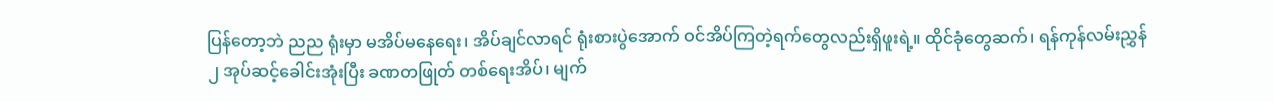ပြန်တော့ဘဲ ညည ရုံးမှာ မအိပ်မနေရေး၊ အိပ်ချင်လာရင် ရုံးစားပွဲအောက် ဝင်အိပ်ကြတဲ့ရက်တွေလည်းရှိဖူးရဲ့။ ထိုင်ခုံတွေဆက်၊ ရန်ကုန်လမ်းညွှန် ၂ အုပ်ဆင့်ခေါင်းအုံးပြီး ခဏတဖြုတ် တစ်ရေးအိပ်၊ မျက်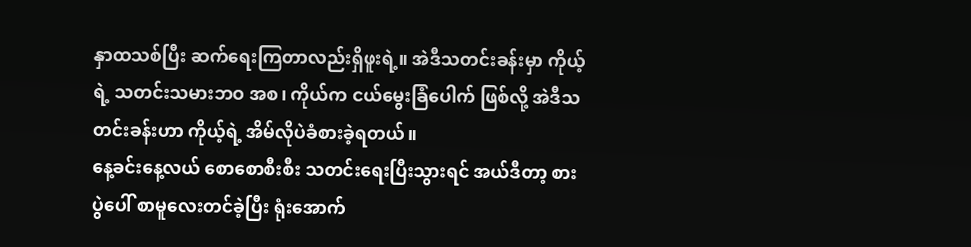နှာထသစ်ပြီး ဆက်ရေးကြတာလည်းရှိဖူးရဲ့။ အဲဒီသတင်းခန်းမှာ ကိုယ့်ရဲ့ သတင်းသမားဘဝ အစ၊ ကိုယ်က ငယ်မွေးခြံပေါက် ဖြစ်လို့ အဲဒီသတင်းခန်းဟာ ကိုယ့်ရဲ့ အိမ်လိုပဲခံစားခဲ့ရတယ်။
နေ့ခင်းနေ့လယ် စောစောစီးစီး သတင်းရေးပြီးသွားရင် အယ်ဒီတာ့ စားပွဲပေါ် စာမူလေးတင်ခဲ့ပြီး ရုံးအောက်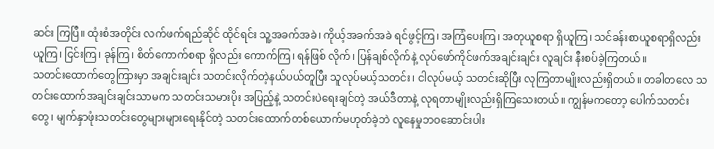ဆင်း ကြပြီ။ ထုံးစံအတိုင်း လက်ဖက်ရည်ဆိုင် ထိုင်ရင်း သူ့အခက်အခဲ၊ ကိုယ့်အခက်အခဲ ရင်ဖွင့်ကြ၊ အကြံပေးကြ၊ အတုယူစရာ ရှိယူကြ၊ သင်ခန်းစာယူစရာရှိလည်းယူကြ၊ ငြင်းကြ၊ ခုန်ကြ၊ စိတ်ကောက်စရာ ရှိလည်း ကောက်ကြ၊ ရန်ဖြစ် လိုက်၊ ပြန်ချစ်လိုက်နဲ့ လုပ်ဖော်ကိုင်ဖက်အချင်းချင်း လူချင်း နီးစပ်ခဲ့ကြတယ်။
သတင်းထောက်တွေကြားမှာ အချင်းချင်း သတင်းလိုက်တဲ့နယ်ပယ်တူပြီး သူလုပ်မယ့်သတင်း၊ ငါလုပ်မယ့် သတင်းဆိုပြီး လုကြတာမျိုးလည်းရှိတယ်။ တခါတလေ သတင်းထောက်အချင်းချင်းသာမက သတင်းသမားပိုး အပြည့်နဲ့ သတင်းပဲရေးချင်တဲ့ အယ်ဒီတာနဲ့ လုရတာမျိုးလည်းရှိကြသေးတယ်။ ကျွန်မကတော့ ပေါက်သတင်းတွေ၊ မျက်နှာဖုံးသတင်းတွေများများရေးနိုင်တဲ့ သတင်းထောက်တစ်ယောက်မဟုတ်ခဲ့ဘဲ လူနေမှုဘဝဆောင်းပါး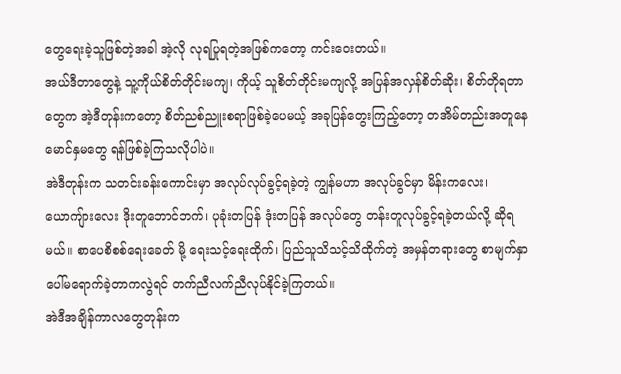တွေရေးခဲ့သူဖြစ်တဲ့အခါ အဲ့လို လုရပြုရတဲ့အဖြစ်ကတော့ ကင်းဝေးတယ်။
အယ်ဒီတာတွေနဲ့ သူ့ကိုယ်စိတ်တိုင်းမကျ၊ ကိုယ့် သူစိတ်တိုင်းမကျလို့ အပြန်အလှန်စိတ်ဆိုး၊ စိတ်တိုရတာတွေက အဲ့ဒီတုန်းကတော့ စိတ်ညစ်ညူးစရာဖြစ်ခဲ့ပေမယ့် အခုပြန်တွေးကြည့်တော့ တအိမ်တည်းအတူနေ မောင်နှမတွေ ရန်ဖြစ်ခဲ့ကြသလိုပါပဲ။
အဲဒီတုန်းက သတင်းခန်းကောင်းမှာ အလုပ်လုပ်ခွင့်ရခဲ့တဲ့ ကျွန်မဟာ အလုပ်ခွင်မှာ မိန်းကလေး၊ ယောကျ်ားလေး ဒိုးတူဘောင်ဘက်၊ ပုခုံးတပြန် ဒုံးတပြန် အလုပ်တွေ တန်းတူလုပ်ခွင့်ရခဲ့တယ်လို့ ဆိုရမယ်။ စာပေစိစစ်ရေးခေတ် မို့ ရေးသင့်ရေးထိုက်၊ ပြည်သူသိသင့်သိထိုက်တဲ့ အမှန်တရားတွေ စာမျက်နှာပေါ်မရောက်ခဲ့တာကလွဲရင် တက်ညီလက်ညီလုပ်နိုင်ခဲ့ကြတယ်။
အဲဒီအချိန်ကာလတွေတုန်းက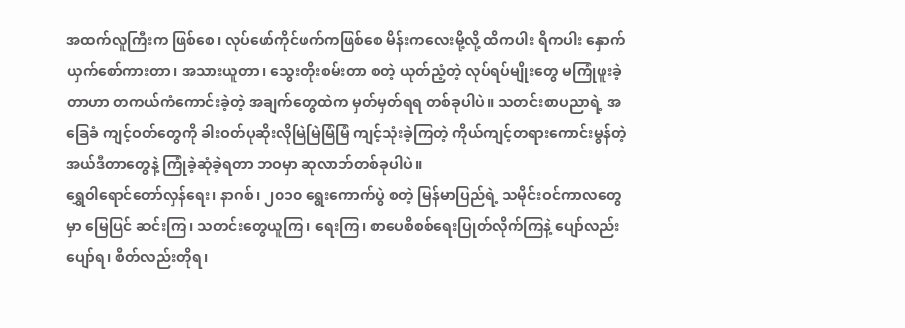အထက်လူကြီးက ဖြစ်စေ၊ လုပ်ဖော်ကိုင်ဖက်ကဖြစ်စေ မိန်းကလေးမို့လို့ ထိကပါး ရိကပါး နှောက်ယှက်စော်ကားတာ၊ အသားယူတာ၊ သွေးတိုးစမ်းတာ စတဲ့ ယုတ်ညံ့တဲ့ လုပ်ရပ်မျိုးတွေ မကြုံဖူးခဲ့ တာဟာ တကယ်ကံကောင်းခဲ့တဲ့ အချက်တွေထဲက မှတ်မှတ်ရရ တစ်ခုပါပဲ။ သတင်းစာပညာရဲ့ အခြေခံ ကျင့်ဝတ်တွေကို ခါးဝတ်ပုဆိုးလိုမြဲမြဲမြံမြံ ကျင့်သုံးခဲ့ကြတဲ့ ကိုယ်ကျင့်တရားကောင်းမွန်တဲ့ အယ်ဒီတာတွေနဲ့ ကြုံခဲ့ဆုံခဲ့ရတာ ဘဝမှာ ဆုလာဘ်တစ်ခုပါပဲ။
ရွှေဝါရောင်တော်လှန်ရေး၊ နာဂစ်၊ ၂၀၁၀ ရွေးကောက်ပွဲ စတဲ့ မြန်မာပြည်ရဲ့ သမိုင်းဝင်ကာလတွေမှာ မြေပြင် ဆင်းကြ၊ သတင်းတွေယူကြ၊ ရေးကြ၊ စာပေစိစစ်ရေးပြုတ်လိုက်ကြနဲ့ ပျော်လည်းပျော်ရ၊ စိတ်လည်းတိုရ၊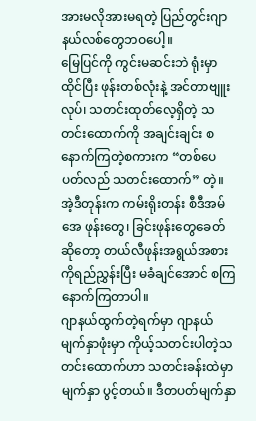အားမလိုအားမရတဲ့ ပြည်တွင်းဂျာနယ်လစ်တွေဘဝပေါ့။
မြေပြင်ကို ကွင်းမဆင်းဘဲ ရုံးမှာထိုင်ပြီး ဖုန်းတစ်လုံးနဲ့ အင်တာဗျူးလုပ်၊ သတင်းထုတ်လေ့ရှိတဲ့ သတင်းထောက်ကို အချင်းချင်း စနောက်ကြတဲ့စကားက “တစ်ပေပတ်လည် သတင်းထောက်” တဲ့။ အဲ့ဒီတုန်းက ကမ်းရိုးတန်း စီဒီအမ်အေ ဖုန်းတွေ၊ ခြင်းဖုန်းတွေခေတ်ဆိုတော့ တယ်လီဖုန်းအရွယ်အစားကိုရည်ညွှန်းပြီး မခံချင်အောင် စကြနောက်ကြတာပါ။
ဂျာနယ်ထွက်တဲ့ရက်မှာ ဂျာနယ်မျက်နှာဖုံးမှာ ကိုယ့်သတင်းပါတဲ့သတင်းထောက်ဟာ သတင်းခန်းထဲမှာ မျက်နှာ ပွင့်တယ်။ ဒီတပတ်မျက်နှာ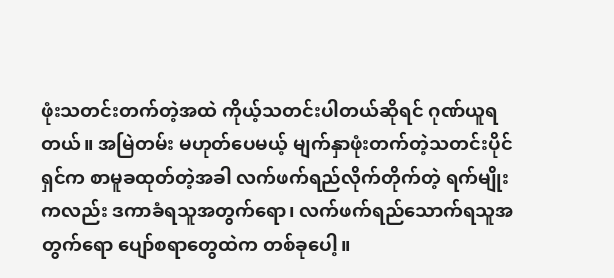ဖုံးသတင်းတက်တဲ့အထဲ ကိုယ့်သတင်းပါတယ်ဆိုရင် ဂုဏ်ယူရတယ်။ အမြဲတမ်း မဟုတ်ပေမယ့် မျက်နှာဖုံးတက်တဲ့သတင်းပိုင်ရှင်က စာမူခထုတ်တဲ့အခါ လက်ဖက်ရည်လိုက်တိုက်တဲ့ ရက်မျိုး ကလည်း ဒကာခံရသူအတွက်ရော၊ လက်ဖက်ရည်သောက်ရသူအတွက်ရော ပျော်စရာတွေထဲက တစ်ခုပေါ့။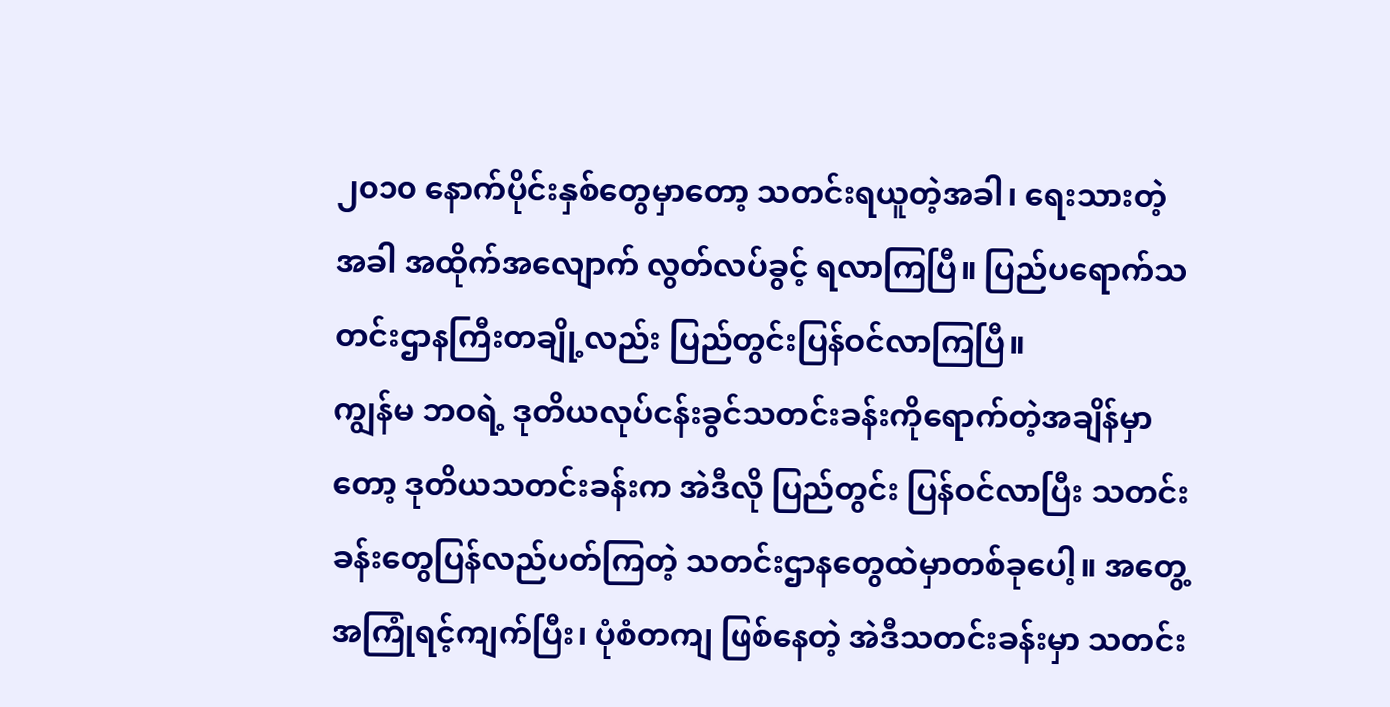၂၀၁၀ နောက်ပိုင်းနှစ်တွေမှာတော့ သတင်းရယူတဲ့အခါ၊ ရေးသားတဲ့အခါ အထိုက်အလျောက် လွတ်လပ်ခွင့် ရလာကြပြီ။ ပြည်ပရောက်သတင်းဌာနကြီးတချို့လည်း ပြည်တွင်းပြန်ဝင်လာကြပြီ။
ကျွန်မ ဘဝရဲ့ ဒုတိယလုပ်ငန်းခွင်သတင်းခန်းကိုရောက်တဲ့အချိန်မှာတော့ ဒုတိယသတင်းခန်းက အဲဒီလို ပြည်တွင်း ပြန်ဝင်လာပြီး သတင်းခန်းတွေပြန်လည်ပတ်ကြတဲ့ သတင်းဌာနတွေထဲမှာတစ်ခုပေါ့။ အတွေ့အကြုံရင့်ကျက်ပြီး၊ ပုံစံတကျ ဖြစ်နေတဲ့ အဲဒီသတင်းခန်းမှာ သတင်း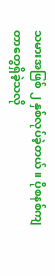သမားအဖြစ် ၂ နှစ်လုပ်ခဲ့တယ်။ ပိုစနစ်ကျတာတွေရှိခဲ့သလို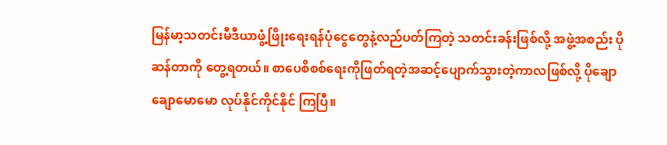မြန်မာ့သတင်းမီဒီယာဖွံ့ဖြိုးရေးရန်ပုံငွေတွေနဲ့လည်ပတ်ကြတဲ့ သတင်းခန်းဖြစ်လို့ အဖွဲ့အစည်း ပိုဆန်တာကို တွေ့ရတယ်။ စာပေစိစစ်ရေးကိုဖြတ်ရတဲ့အဆင့်ပျောက်သွားတဲ့ကာလဖြစ်လို့ ပိုချောချောမောမော လုပ်နိုင်ကိုင်နိုင် ကြပြီ။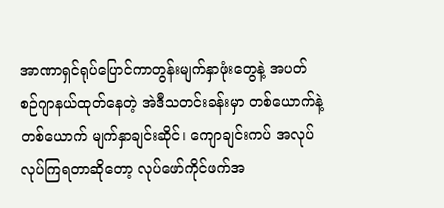အာဏာရှင်ရုပ်ပြောင်ကာတွန်းမျက်နှာဖုံးတွေနဲ့ အပတ်စဉ်ဂျာနယ်ထုတ်နေတဲ့ အဲဒီသတင်းခန်းမှာ တစ်ယောက်နဲ့ တစ်ယောက် မျက်နှာချင်းဆိုင်၊ ကျောချင်းကပ် အလုပ်လုပ်ကြရတာဆိုတော့ လုပ်ဖော်ကိုင်ဖက်အ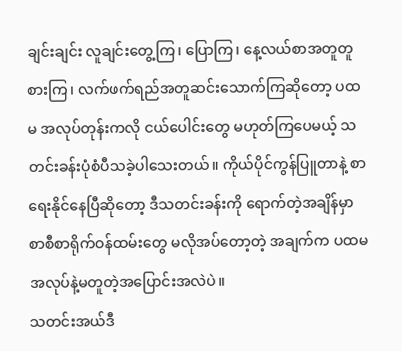ချင်းချင်း လူချင်းတွေ့ကြ၊ ပြောကြ၊ နေ့လယ်စာအတူတူစားကြ၊ လက်ဖက်ရည်အတူဆင်းသောက်ကြဆိုတော့ ပထမ အလုပ်တုန်းကလို ငယ်ပေါင်းတွေ မဟုတ်ကြပေမယ့် သတင်းခန်းပုံစံပီသခဲ့ပါသေးတယ်။ ကိုယ်ပိုင်ကွန်ပြူတာနဲ့ စာရေးနိုင်နေပြီဆိုတော့ ဒီသတင်းခန်းကို ရောက်တဲ့အချိန်မှာ စာစီစာရိုက်ဝန်ထမ်းတွေ မလိုအပ်တော့တဲ့ အချက်က ပထမအလုပ်နဲ့မတူတဲ့အပြောင်းအလဲပဲ။
သတင်းအယ်ဒီ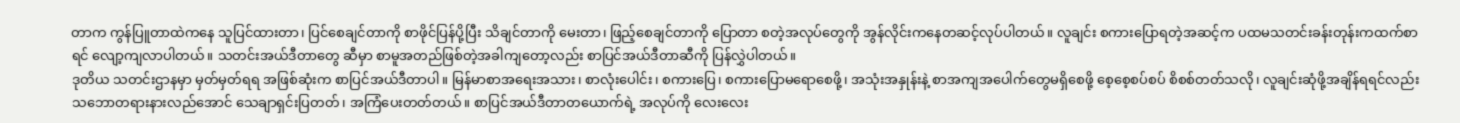တာက ကွန်ပြူတာထဲကနေ သူပြင်ထားတာ၊ ပြင်စေချင်တာကို စာဖိုင်ပြန်ပို့ပြီး သိချင်တာကို မေးတာ၊ ဖြည့်စေချင်တာကို ပြောတာ စတဲ့အလုပ်တွေကို အွန်လိုင်းကနေတဆင့်လုပ်ပါတယ်။ လူချင်း စကားပြောရတဲ့အဆင့်က ပထမသတင်းခန်းတုန်းကထက်စာရင် လျော့ကျလာပါတယ်။ သတင်းအယ်ဒီတာတွေ ဆီမှာ စာမူအတည်ဖြစ်တဲ့အခါကျတော့လည်း စာပြင်အယ်ဒီတာဆီကို ပြန်လွှဲပါတယ်။
ဒုတိယ သတင်းဌာနမှာ မှတ်မှတ်ရရ အဖြစ်ဆုံးက စာပြင်အယ်ဒီတာပါ။ မြန်မာစာအရေးအသား၊ စာလုံးပေါင်း၊ စကားပြေ၊ စကားပြောမရောစေဖို့၊ အသုံးအနှုန်းနဲ့ စာအကျအပေါက်တွေမရှိစေဖို့ စေ့စေ့စပ်စပ် စိစစ်တတ်သလို၊ လူချင်းဆုံဖို့အချိန်ရရင်လည်း သဘောတရားနားလည်အောင် သေချာရှင်းပြတတ်၊ အကြံပေးတတ်တယ်။ စာပြင်အယ်ဒီတာတယောက်ရဲ့ အလုပ်ကို လေးလေး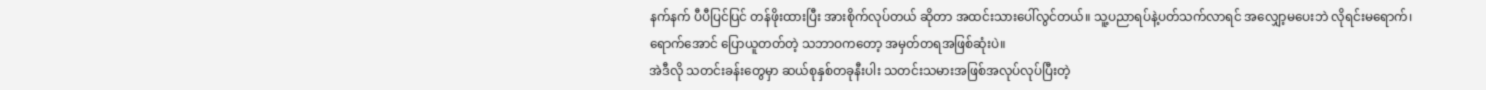နက်နက် ပီပီပြင်ပြင် တန်ဖိုးထားပြီး အားစိုက်လုပ်တယ် ဆိုတာ အထင်းသားပေါ်လွင်တယ်။ သူ့ပညာရပ်နဲ့ပတ်သက်လာရင် အလျှော့မပေးဘဲ လိုရင်းမရောက်၊ ရောက်အောင် ပြောယူတတ်တဲ့ သဘာဝကတော့ အမှတ်တရအဖြစ်ဆုံးပဲ။
အဲဒီလို သတင်းခန်းတွေမှာ ဆယ်စုနှစ်တခုနီးပါး သတင်းသမားအဖြစ်အလုပ်လုပ်ပြီးတဲ့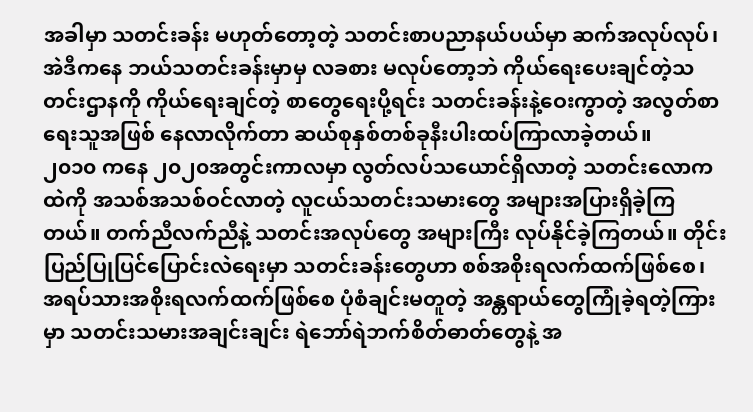အခါမှာ သတင်းခန်း မဟုတ်တော့တဲ့ သတင်းစာပညာနယ်ပယ်မှာ ဆက်အလုပ်လုပ်၊ အဲဒီကနေ ဘယ်သတင်းခန်းမှာမှ လခစား မလုပ်တော့ဘဲ ကိုယ်ရေးပေးချင်တဲ့သတင်းဌာနကို ကိုယ်ရေးချင်တဲ့ စာတွေရေးပို့ရင်း သတင်းခန်းနဲ့ဝေးကွာတဲ့ အလွတ်စာရေးသူအဖြစ် နေလာလိုက်တာ ဆယ်စုနှစ်တစ်ခုနီးပါးထပ်ကြာလာခဲ့တယ်။
၂၀၁၀ ကနေ ၂၀၂၀အတွင်းကာလမှာ လွတ်လပ်သယောင်ရှိလာတဲ့ သတင်းလောကထဲကို အသစ်အသစ်ဝင်လာတဲ့ လူငယ်သတင်းသမားတွေ အများအပြားရှိခဲ့ကြတယ်။ တက်ညီလက်ညီနဲ့ သတင်းအလုပ်တွေ အများကြီး လုပ်နိုင်ခဲ့ကြတယ်။ တိုင်းပြည်ပြုပြင်ပြောင်းလဲရေးမှာ သတင်းခန်းတွေဟာ စစ်အစိုးရလက်ထက်ဖြစ်စေ၊ အရပ်သားအစိုးရလက်ထက်ဖြစ်စေ ပုံစံချင်းမတူတဲ့ အန္တရာယ်တွေကြုံခဲ့ရတဲ့ကြားမှာ သတင်းသမားအချင်းချင်း ရဲဘော်ရဲဘက်စိတ်ဓာတ်တွေနဲ့ အ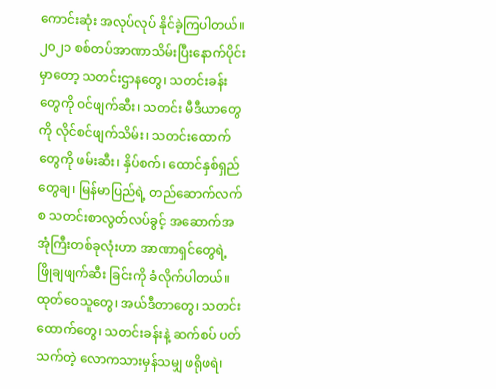ကောင်းဆုံး အလုပ်လုပ် နိုင်ခဲ့ကြပါတယ်။
၂၀၂၁ စစ်တပ်အာဏာသိမ်းပြီးနောက်ပိုင်းမှာတော့ သတင်းဌာနတွေ၊ သတင်းခန်းတွေကို ဝင်ဖျက်ဆီး၊ သတင်း မီဒီယာတွေကို လိုင်စင်ဖျက်သိမ်း၊ သတင်းထောက်တွေကို ဖမ်းဆီး၊ နှိပ်စက်၊ ထောင်နှစ်ရှည်တွေချ၊ မြန်မာပြည်ရဲ့ တည်ဆောက်လက်စ သတင်းစာလွတ်လပ်ခွင့် အဆောက်အအုံကြီးတစ်ခုလုံးဟာ အာဏာရှင်တွေရဲ့ ဖြိုချဖျက်ဆီး ခြင်းကို ခံလိုက်ပါတယ်။ ထုတ်ဝေသူတွေ၊ အယ်ဒီတာတွေ၊ သတင်းထောက်တွေ၊ သတင်းခန်းနဲ့ ဆက်စပ် ပတ်သက်တဲ့ လောကသားမှန်သမျှ ဖရိုဖရဲ၊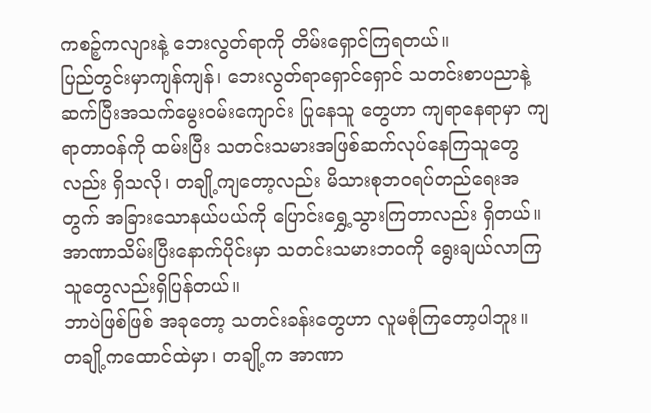ကစဉ့်ကလျားနဲ့ ဘေးလွတ်ရာကို တိမ်းရှောင်ကြရတယ်။
ပြည်တွင်းမှာကျန်ကျန်၊ ဘေးလွတ်ရာရှောင်ရှောင် သတင်းစာပညာနဲ့ ဆက်ပြီးအသက်မွေးဝမ်းကျောင်း ပြုနေသူ တွေဟာ ကျရာနေရာမှာ ကျရာတာဝန်ကို ထမ်းပြီး သတင်းသမားအဖြစ်ဆက်လုပ်နေကြသူတွေလည်း ရှိသလို၊ တချို့ကျတော့လည်း မိသားစုဘဝရပ်တည်ရေးအတွက် အခြားသောနယ်ပယ်ကို ပြောင်းရွှေ့သွားကြတာလည်း ရှိတယ်။ အာဏာသိမ်းပြီးနောက်ပိုင်းမှာ သတင်းသမားဘဝကို ရွေးချယ်လာကြသူတွေလည်းရှိပြန်တယ်။
ဘာပဲဖြစ်ဖြစ် အခုတော့ သတင်းခန်းတွေဟာ လူမစုံကြတော့ပါဘူး။ တချို့ကထောင်ထဲမှာ၊ တချို့က အာဏာ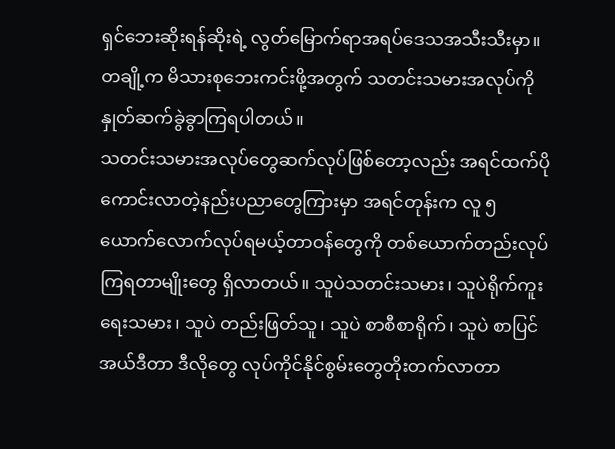ရှင်ဘေးဆိုးရန်ဆိုးရဲ့ လွတ်မြောက်ရာအရပ်ဒေသအသီးသီးမှာ။ တချို့က မိသားစုဘေးကင်းဖို့အတွက် သတင်းသမားအလုပ်ကိုနှုတ်ဆက်ခွဲခွာကြရပါတယ်။
သတင်းသမားအလုပ်တွေဆက်လုပ်ဖြစ်တော့လည်း အရင်ထက်ပိုကောင်းလာတဲ့နည်းပညာတွေကြားမှာ အရင်တုန်းက လူ ၅ယောက်လောက်လုပ်ရမယ့်တာဝန်တွေကို တစ်ယောက်တည်းလုပ်ကြရတာမျိုးတွေ ရှိလာတယ်။ သူပဲသတင်းသမား၊ သူပဲရိုက်ကူးရေးသမား၊ သူပဲ တည်းဖြတ်သူ၊ သူပဲ စာစီစာရိုက်၊ သူပဲ စာပြင်အယ်ဒီတာ ဒီလိုတွေ လုပ်ကိုင်နိုင်စွမ်းတွေတိုးတက်လာတာ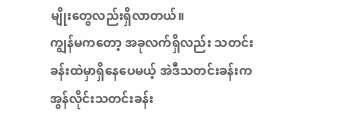မျိုးတွေလည်းရှိလာတယ်။
ကျွန်မကတော့ အခုလက်ရှိလည်း သတင်းခန်းထဲမှာရှိနေပေမယ့် အဲဒီသတင်းခန်းက အွန်လိုင်းသတင်းခန်း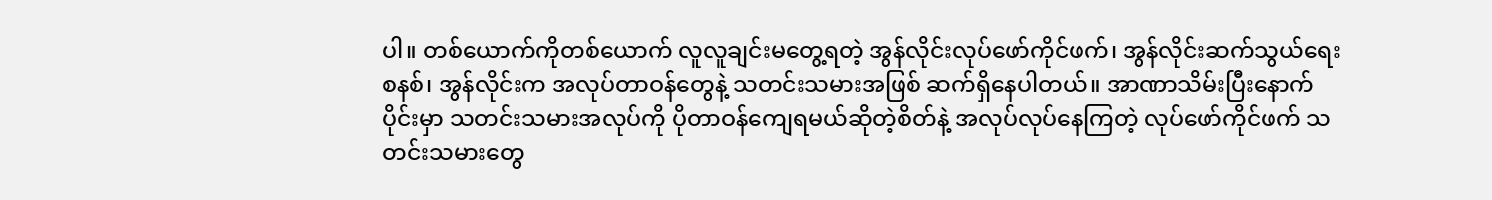ပါ။ တစ်ယောက်ကိုတစ်ယောက် လူလူချင်းမတွေ့ရတဲ့ အွန်လိုင်းလုပ်ဖော်ကိုင်ဖက်၊ အွန်လိုင်းဆက်သွယ်ရေးစနစ်၊ အွန်လိုင်းက အလုပ်တာဝန်တွေနဲ့ သတင်းသမားအဖြစ် ဆက်ရှိနေပါတယ်။ အာဏာသိမ်းပြီးနောက်ပိုင်းမှာ သတင်းသမားအလုပ်ကို ပိုတာဝန်ကျေရမယ်ဆိုတဲ့စိတ်နဲ့ အလုပ်လုပ်နေကြတဲ့ လုပ်ဖော်ကိုင်ဖက် သတင်းသမားတွေ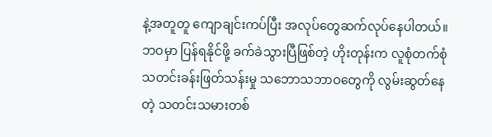နဲ့အတူတူ ကျောချင်းကပ်ပြီး အလုပ်တွေဆက်လုပ်နေပါတယ်။
ဘဝမှာ ပြန်ရနိုင်ဖို့ ခက်ခဲသွားပြီဖြစ်တဲ့ ဟိုးတုန်းက လူစုံတက်စုံ သတင်းခန်းဖြတ်သန်းမှု သဘောသဘာဝတွေကို လွမ်းဆွတ်နေတဲ့ သတင်းသမားတစ်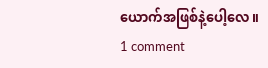ယောက်အဖြစ်နဲ့ပေါ့လေ။
1 comment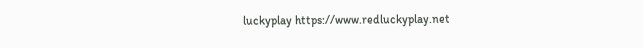luckyplay https://www.redluckyplay.net